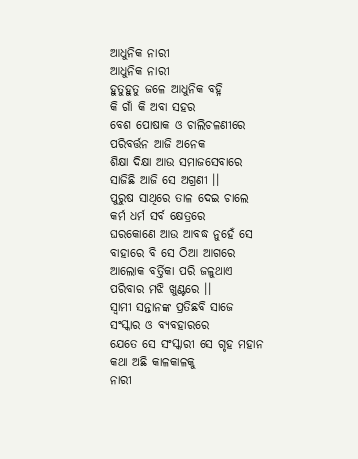ଆଧୁନିକ ନାରୀ
ଆଧୁନିକ ନାରୀ
ହୁତୁହୁତୁ ଜଳେ ଆଧୁନିକ ବହ୍ନି
କି ଗାଁ କି ଅବା ସହର
ବେଶ ପୋଷାକ ଓ ଚାଲିଚଳଣୀରେ
ପରିବର୍ତ୍ତନ ଆଜି ଅନେକ
ଶିକ୍ଷା ଦିକ୍ଷା ଆଉ ସମାଜସେବାରେ
ସାଜିଛି ଆଜି ସେ ଅଗ୍ରଣୀ ।।
ପୁରୁଷ ସାଥିରେ ତାଳ ଦେଇ ଚାଲେ
କର୍ମ ଧର୍ମ ସର୍ବ କ୍ଷେତ୍ରରେ
ଘରକୋଣେ ଆଉ ଆବଦ୍ଧ ନୁହେଁ ସେ
ବାହାରେ ବି ସେ ଠିଆ ଆଗରେ
ଆଲୋକ ବର୍ତ୍ତିକା ପରି ଜଳୁଥାଏ
ପରିବାର ମଝି ଖୁଣ୍ଟରେ ।।
ସ୍ଵାମୀ ସନ୍ତାନଙ୍କ ପ୍ରତିଛବି ସାଜେ
ସଂସ୍କାର ଓ ବ୍ୟବହାରରେ
ଯେତେ ସେ ସଂସ୍କାରୀ ସେ ଗୃହ ମହାନ
କଥା ଅଛି କାଳକାଳକୁ
ନାରୀ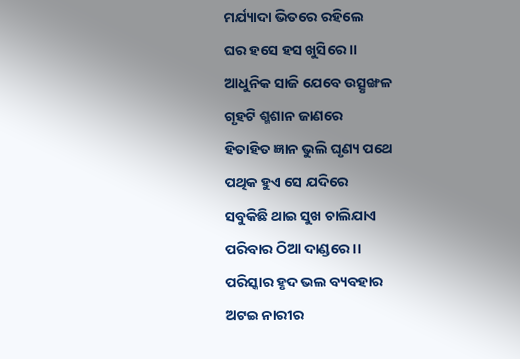ମର୍ଯ୍ୟାଦା ଭିତରେ ରହିଲେ
ଘର ହସେ ହସ ଖୁସିରେ ।।
ଆଧୁନିକ ସାଜି ଯେବେ ଉତ୍ସୃଙ୍ଖଳ
ଗୃହଟି ଶ୍ମଶାନ ଜାଣରେ
ହିତାହିତ ଜ୍ଞାନ ଭୁଲି ଘୃଣ୍ୟ ପଥେ
ପଥିକ ହୁଏ ସେ ଯଦିରେ
ସବୁକିଛି ଥାଇ ସୁଖ ଚାଲିଯାଏ
ପରିବାର ଠିଆ ଦାଣ୍ଡରେ ।।
ପରିସ୍କାର ହୃଦ ଭଲ ବ୍ୟବହାର
ଅଟଇ ନାରୀର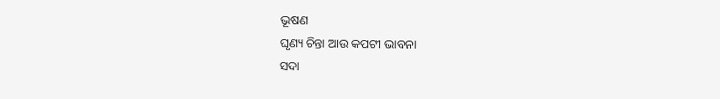ଭୂଷଣ
ଘୃଣ୍ୟ ଚିନ୍ତା ଆଉ କପଟୀ ଭାବନା
ସଦା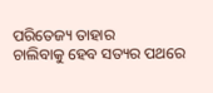ପରିତେଜ୍ୟ ତାହାର
ଚାଲିବାକୁ ହେବ ସତ୍ୟର ପଥରେ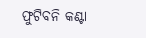ଫୁଟିବନି କଣ୍ଟା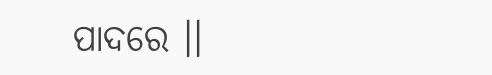ପାଦରେ ।।